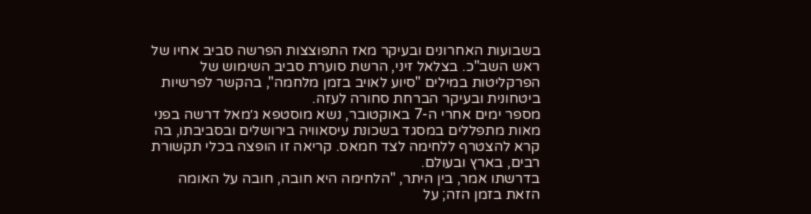בשבועות האחרונים ובעיקר מאז התפוצצות הפרשה סביב אחיו של ראש השב"כ. בצלאל זיני, הרשת סוערת סביב השימוש של הפרקליטות במילים "סיוע לאויב בזמן מלחמה", בהקשר לפרשיות ביטחונית ובעיקר הברחת סחורה לעזה.
מספר ימים אחרי ה-7 באוקטובר, נשא מוסטפא ג׳מאל דרשה בפני מאות מתפללים במסגד בשכונת עיסאוויה בירושלים ובסביבתו, בה קרא להצטרף ללחימה לצד חמאס. קריאה זו הופצה בכלי תקשורת רבים, בארץ ובעולם.
בדרשתו אמר, בין היתר, "הלחימה היא חובה, חובה על האומה הזאת בזמן הזה; על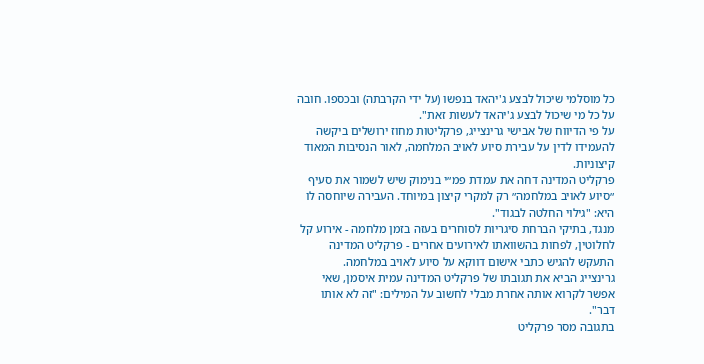כל מוסלמי שיכול לבצע ג'יהאד בנפשו (על ידי הקרבתה) ובכספו. חובה על כל מי שיכול לבצע ג'יהאד לעשות זאת".
על פי הדיווח של אבישי גרינצייג, פרקליטות מחוז ירושלים ביקשה להעמידו לדין על עבירת סיוע לאויב המלחמה, לאור הנסיבות המאוד קיצוניות.
פרקליט המדינה דחה את עמדת פמ״י בנימוק שיש לשמור את סעיף ״סיוע לאויב במלחמה״ רק למקרי קיצון במיוחד. העבירה שיוחסה לו היא: "גילוי החלטה לבגוד".
מנגד, בתיקי הברחת סיגריות לסוחרים בעזה בזמן מלחמה - אירוע קל לחלוטין, לפחות בהשוואתו לאירועים אחרים - פרקליט המדינה התעקש להגיש כתבי אישום דווקא על סיוע לאויב במלחמה.
גרינצייג הביא את תגובתו של פרקליט המדינה עמית איסמן, שאי אפשר לקרוא אותה אחרת מבלי לחשוב על המילים: "זה לא אותו דבר".
בתגובה מסר פרקליט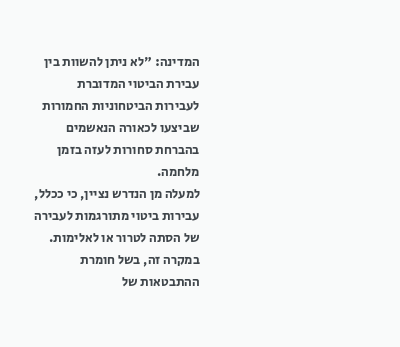המדינה: "לא ניתן להשוות בין עבירת הביטוי המדוברת לעבירות הביטחוניות החמורות שביצעו לכאורה הנאשמים בהברחת סחורות לעזה בזמן מלחמה.
למעלה מן הנדרש נציין, כי ככלל, עבירות ביטוי מתורגמות לעבירה של הסתה לטרור או לאלימות. במקרה זה, בשל חומרת ההתבטאות של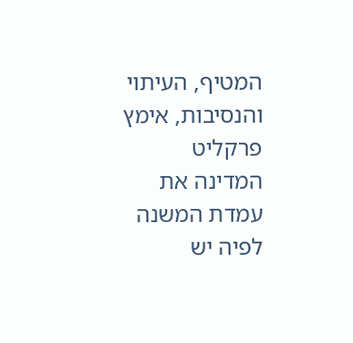המטיף, העיתוי והנסיבות, אימץ פרקליט המדינה את עמדת המשנה לפיה יש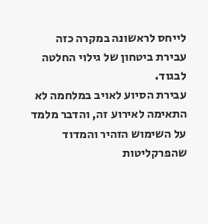לייחס לראשונה במקרה כזה עבירת ביטחון של גילוי החלטה לבגוד.
עבירת הסיוע לאויב במלחמה לא התאימה לאירוע זה, והדבר מלמד על השימוש הזהיר והמדוד שהפרקליטות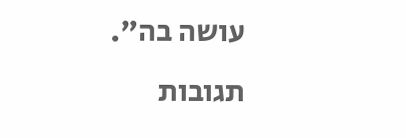עושה בה".
תגובות